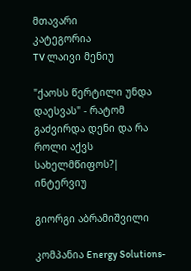მთავარი
კატეგორია
TV ლაივი მენიუ

"ქაოსს წერტილი უნდა დაესვას" - რატომ გაძვირდა დენი და რა როლი აქვს სახელმწიფოს?| ინტერვიუ

გიორგი აბრამიშვილი

კომპანია Energy Solutions-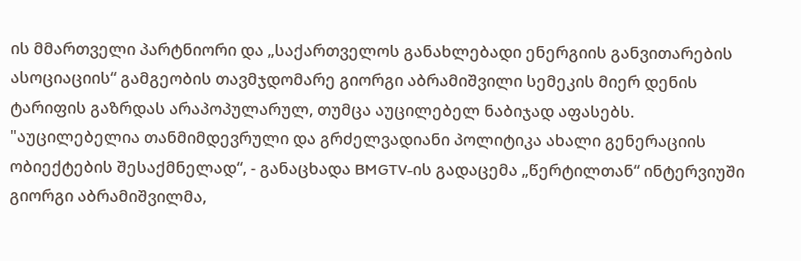ის მმართველი პარტნიორი და „საქართველოს განახლებადი ენერგიის განვითარების ასოციაციის“ გამგეობის თავმჯდომარე გიორგი აბრამიშვილი სემეკის მიერ დენის ტარიფის გაზრდას არაპოპულარულ, თუმცა აუცილებელ ნაბიჯად აფასებს. "აუცილებელია თანმიმდევრული და გრძელვადიანი პოლიტიკა ახალი გენერაციის ობიექტების შესაქმნელად“, - განაცხადა BMGTV-ის გადაცემა „წერტილთან“ ინტერვიუში გიორგი აბრამიშვილმა,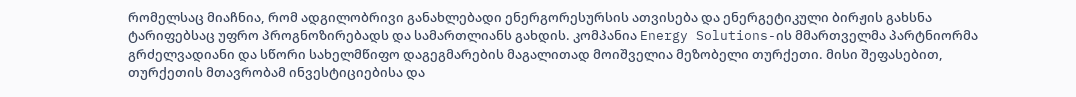რომელსაც მიაჩნია, რომ ადგილობრივი განახლებადი ენერგორესურსის ათვისება და ენერგეტიკული ბირჟის გახსნა ტარიფებსაც უფრო პროგნოზირებადს და სამართლიანს გახდის. კომპანია Energy Solutions-ის მმართველმა პარტნიორმა გრძელვადიანი და სწორი სახელმწიფო დაგეგმარების მაგალითად მოიშველია მეზობელი თურქეთი. მისი შეფასებით, თურქეთის მთავრობამ ინვესტიციებისა და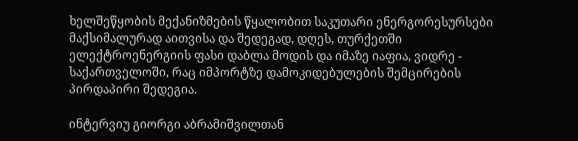ხელშეწყობის მექანიზმების წყალობით საკუთარი ენერგორესურსები მაქსიმალურად აითვისა და შედეგად, დღეს, თურქეთში ელექტროენერგიის ფასი დაბლა მოდის და იმაზე იაფია, ვიდრე - საქართველოში, რაც იმპორტზე დამოკიდებულების შემცირების პირდაპირი შედეგია.

ინტერვიუ გიორგი აბრამიშვილთან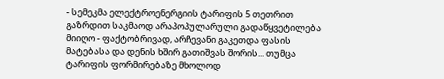- სემეკმა ელექტროენერგიის ტარიფის 5 თეთრით გაზრდით საკმაოდ არაპოპულარული გადაწყვეტილება მიიღო - ფაქტობრივად, არჩევანი გაკეთდა ფასის მატებასა და დენის ხშირ გათიშვას შორის... თუმცა ტარიფის ფორმირებაზე მხოლოდ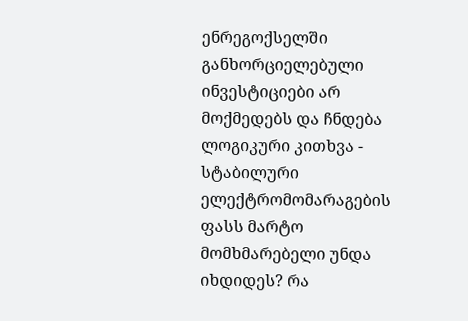ენრეგოქსელში განხორციელებული ინვესტიციები არ მოქმედებს და ჩნდება ლოგიკური კითხვა - სტაბილური ელექტრომომარაგების ფასს მარტო მომხმარებელი უნდა იხდიდეს? რა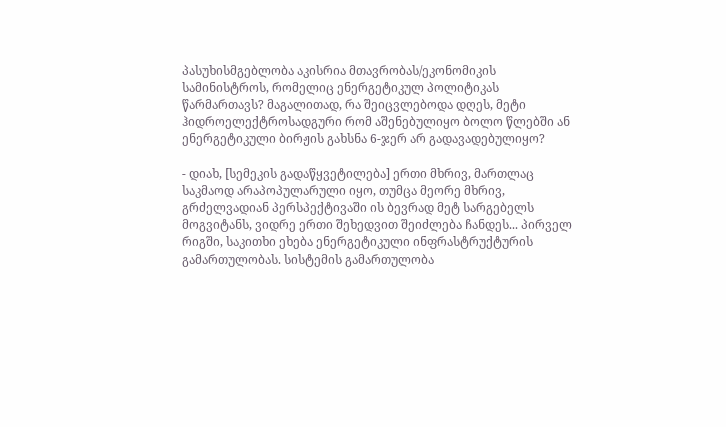პასუხისმგებლობა აკისრია მთავრობას/ეკონომიკის სამინისტროს, რომელიც ენერგეტიკულ პოლიტიკას წარმართავს? მაგალითად, რა შეიცვლებოდა დღეს, მეტი ჰიდროელექტროსადგური რომ აშენებულიყო ბოლო წლებში ან ენერგეტიკული ბირჟის გახსნა 6-ჯერ არ გადავადებულიყო?

- დიახ, [სემეკის გადაწყვეტილება] ერთი მხრივ, მართლაც საკმაოდ არაპოპულარული იყო, თუმცა მეორე მხრივ, გრძელვადიან პერსპექტივაში ის ბევრად მეტ სარგებელს მოგვიტანს, ვიდრე ერთი შეხედვით შეიძლება ჩანდეს... პირველ რიგში, საკითხი ეხება ენერგეტიკული ინფრასტრუქტურის გამართულობას. სისტემის გამართულობა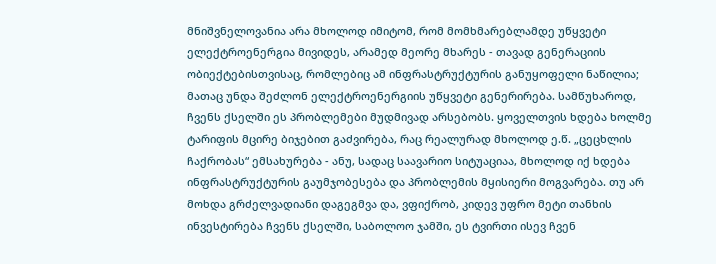მნიშვნელოვანია არა მხოლოდ იმიტომ, რომ მომხმარებლამდე უწყვეტი ელექტროენერგია მივიდეს, არამედ მეორე მხარეს - თავად გენერაციის ობიექტებისთვისაც, რომლებიც ამ ინფრასტრუქტურის განუყოფელი ნაწილია; მათაც უნდა შეძლონ ელექტროენერგიის უწყვეტი გენერირება. სამწუხაროდ, ჩვენს ქსელში ეს პრობლემები მუდმივად არსებობს. ყოველთვის ხდება ხოლმე ტარიფის მცირე ბიჯებით გაძვირება, რაც რეალურად მხოლოდ ე.წ. „ცეცხლის ჩაქრობას“ ემსახურება - ანუ, სადაც საავარიო სიტუაციაა, მხოლოდ იქ ხდება ინფრასტრუქტურის გაუმჯობესება და პრობლემის მყისიერი მოგვარება. თუ არ მოხდა გრძელვადიანი დაგეგმვა და, ვფიქრობ, კიდევ უფრო მეტი თანხის ინვესტირება ჩვენს ქსელში, საბოლოო ჯამში, ეს ტვირთი ისევ ჩვენ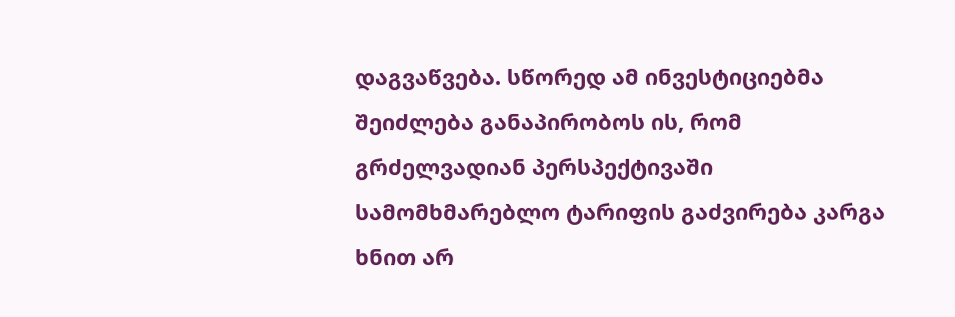დაგვაწვება. სწორედ ამ ინვესტიციებმა შეიძლება განაპირობოს ის, რომ გრძელვადიან პერსპექტივაში სამომხმარებლო ტარიფის გაძვირება კარგა ხნით არ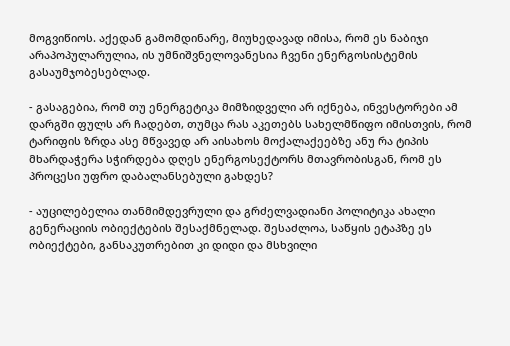მოგვიწიოს. აქედან გამომდინარე, მიუხედავად იმისა, რომ ეს ნაბიჯი არაპოპულარულია, ის უმნიშვნელოვანესია ჩვენი ენერგოსისტემის გასაუმჯობესებლად.

- გასაგებია, რომ თუ ენერგეტიკა მიმზიდველი არ იქნება, ინვესტორები ამ დარგში ფულს არ ჩადებთ, თუმცა რას აკეთებს სახელმწიფო იმისთვის, რომ ტარიფის ზრდა ასე მწვავედ არ აისახოს მოქალაქეებზე ანუ რა ტიპის მხარდაჭერა სჭირდება დღეს ენერგოსექტორს მთავრობისგან, რომ ეს პროცესი უფრო დაბალანსებული გახდეს?

- აუცილებელია თანმიმდევრული და გრძელვადიანი პოლიტიკა ახალი გენერაციის ობიექტების შესაქმნელად. შესაძლოა, საწყის ეტაპზე ეს ობიექტები, განსაკუთრებით კი დიდი და მსხვილი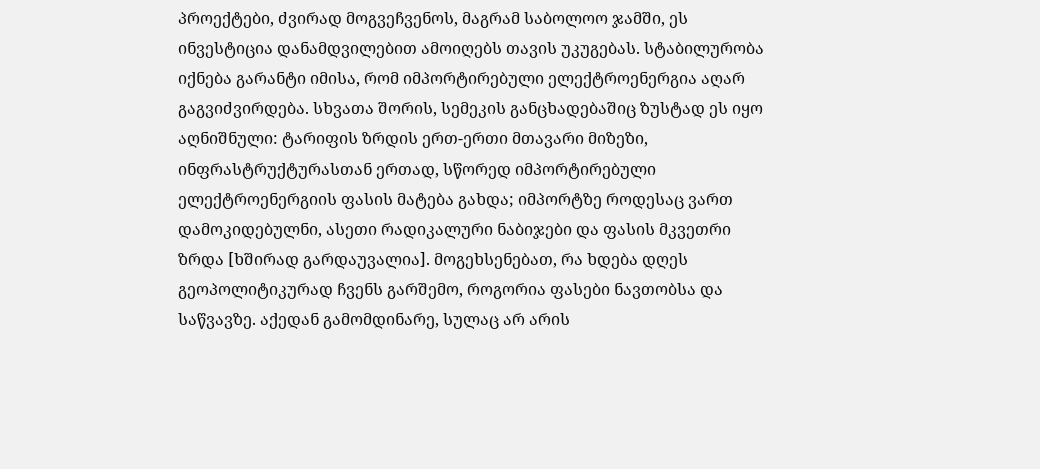პროექტები, ძვირად მოგვეჩვენოს, მაგრამ საბოლოო ჯამში, ეს ინვესტიცია დანამდვილებით ამოიღებს თავის უკუგებას. სტაბილურობა იქნება გარანტი იმისა, რომ იმპორტირებული ელექტროენერგია აღარ გაგვიძვირდება. სხვათა შორის, სემეკის განცხადებაშიც ზუსტად ეს იყო აღნიშნული: ტარიფის ზრდის ერთ-ერთი მთავარი მიზეზი, ინფრასტრუქტურასთან ერთად, სწორედ იმპორტირებული ელექტროენერგიის ფასის მატება გახდა; იმპორტზე როდესაც ვართ დამოკიდებულნი, ასეთი რადიკალური ნაბიჯები და ფასის მკვეთრი ზრდა [ხშირად გარდაუვალია]. მოგეხსენებათ, რა ხდება დღეს გეოპოლიტიკურად ჩვენს გარშემო, როგორია ფასები ნავთობსა და საწვავზე. აქედან გამომდინარე, სულაც არ არის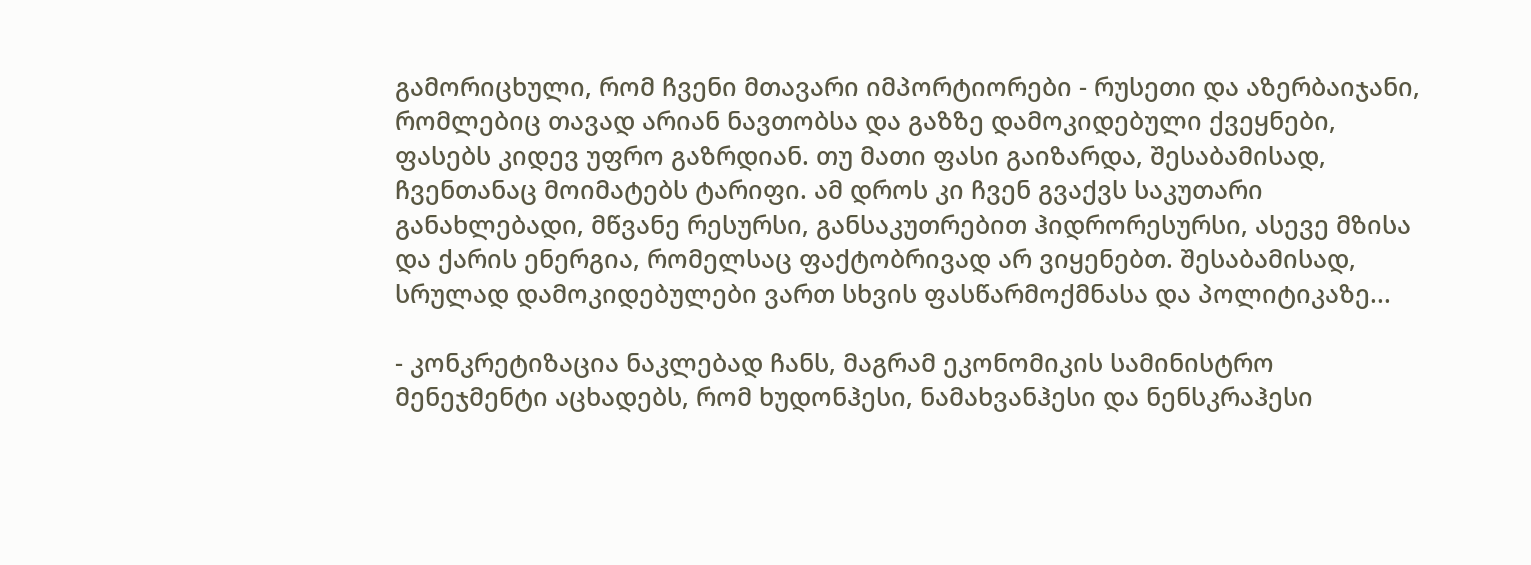გამორიცხული, რომ ჩვენი მთავარი იმპორტიორები - რუსეთი და აზერბაიჯანი, რომლებიც თავად არიან ნავთობსა და გაზზე დამოკიდებული ქვეყნები, ფასებს კიდევ უფრო გაზრდიან. თუ მათი ფასი გაიზარდა, შესაბამისად, ჩვენთანაც მოიმატებს ტარიფი. ამ დროს კი ჩვენ გვაქვს საკუთარი განახლებადი, მწვანე რესურსი, განსაკუთრებით ჰიდრორესურსი, ასევე მზისა და ქარის ენერგია, რომელსაც ფაქტობრივად არ ვიყენებთ. შესაბამისად, სრულად დამოკიდებულები ვართ სხვის ფასწარმოქმნასა და პოლიტიკაზე...

- კონკრეტიზაცია ნაკლებად ჩანს, მაგრამ ეკონომიკის სამინისტრო მენეჯმენტი აცხადებს, რომ ხუდონჰესი, ნამახვანჰესი და ნენსკრაჰესი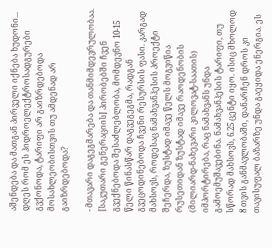აშენდება და მათგან პირველი იქნება ხუდონი... დღეს რომ ეს ჰიდროელექტროსადგურები გვქონოდა, ტარიფი არ გაიზრდებოდა მოსახლეობისთვის თუ ამდენად არ გაიზრდებოდა?

- მთავარი დაგეგმარება და თანმიმდევრულობაა. [საკუთარი გენერაციის] პირობებში ჩვენ გვექნებოდა შესაძლებლობა, მომდევნო 10-15 წელი წინასწარ დაგვეგეგმა, რადგან გვეცოდინებოდა ჩვენი რესურსის ფასი. კარგად მახსოვს, როდესაც ნამახვანჰესის პროექტი შეჩერდა, ზუსტად იმავე წელს მოგვიწია რუსეთიდან ზუსტად იმავე რაოდენობის (მილიარდ-ნახევარი კილოვატ-საათის) იმპორტირება, რაც ნამახვანს უნდა გამოემუშავებინა. ნამახვანჰესის ტარიფი, თუ სწორად მახსოვს, 6.25 ცენტი იყო. ისიც მხოლოდ 8 თვის განმავლობაში, დანარჩენ დროს კი თავისუფალ ბაზარზე უნდა გაეყიდა ენერგია. ეს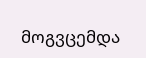მოგვცემდა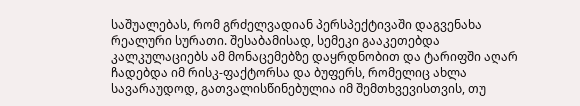საშუალებას, რომ გრძელვადიან პერსპექტივაში დაგვენახა რეალური სურათი. შესაბამისად, სემეკი გააკეთებდა კალკულაციებს ამ მონაცემებზე დაყრდნობით და ტარიფში აღარ ჩადებდა იმ რისკ-ფაქტორსა და ბუფერს, რომელიც ახლა სავარაუდოდ, გათვალისწინებულია იმ შემთხვევისთვის, თუ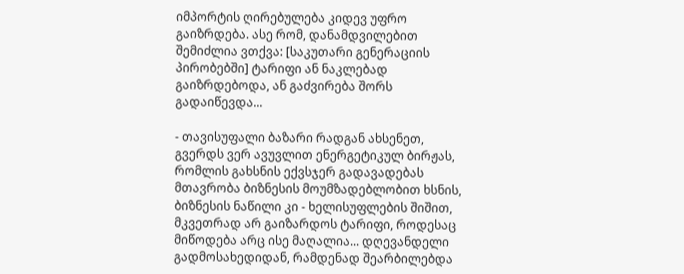იმპორტის ღირებულება კიდევ უფრო გაიზრდება. ასე რომ, დანამდვილებით შემიძლია ვთქვა: [საკუთარი გენერაციის პირობებში] ტარიფი ან ნაკლებად გაიზრდებოდა, ან გაძვირება შორს გადაიწევდა...

- თავისუფალი ბაზარი რადგან ახსენეთ, გვერდს ვერ ავუვლით ენერგეტიკულ ბირჟას, რომლის გახსნის ექვსჯერ გადავადებას მთავრობა ბიზნესის მოუმზადებლობით ხსნის, ბიზნესის ნაწილი კი - ხელისუფლების შიშით, მკვეთრად არ გაიზარდოს ტარიფი, როდესაც მიწოდება არც ისე მაღალია... დღევანდელი გადმოსახედიდან, რამდენად შეარბილებდა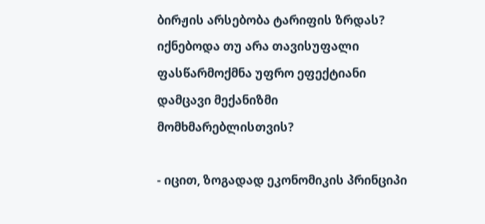ბირჟის არსებობა ტარიფის ზრდას? იქნებოდა თუ არა თავისუფალი ფასწარმოქმნა უფრო ეფექტიანი დამცავი მექანიზმი მომხმარებლისთვის?

- იცით, ზოგადად ეკონომიკის პრინციპი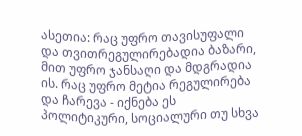ასეთია: რაც უფრო თავისუფალი და თვითრეგულირებადია ბაზარი, მით უფრო ჯანსაღი და მდგრადია ის. რაც უფრო მეტია რეგულირება და ჩარევა - იქნება ეს პოლიტიკური, სოციალური თუ სხვა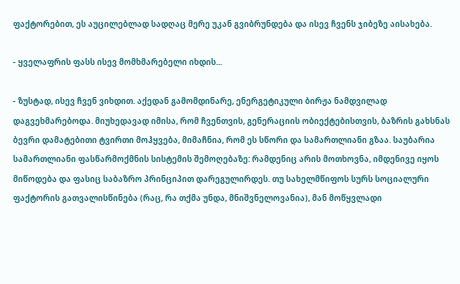ფაქტორებით, ეს აუცილებლად სადღაც მერე უკან გვიბრუნდება და ისევ ჩვენს ჯიბეზე აისახება.

- ყველაფრის ფასს ისევ მომხმარებელი იხდის...

- ზუსტად, ისევ ჩვენ ვიხდით. აქედან გამომდინარე, ენერგეტიკული ბირჟა ნამდვილად დაგვეხმარებოდა. მიუხედავად იმისა, რომ ჩვენთვის, გენერაციის ობიექტებისთვის, ბაზრის გახსნას ბევრი დამატებითი ტვირთი მოჰყვება, მიმაჩნია, რომ ეს სწორი და სამართლიანი გზაა. საუბარია სამართლიანი ფასწარმოქმნის სისტემის შემოღებაზე: რამდენიც არის მოთხოვნა, იმდენივე იყოს მიწოდება და ფასიც საბაზრო პრინციპით დარეგულირდეს. თუ სახელმწიფოს სურს სოციალური ფაქტორის გათვალისწინება (რაც, რა თქმა უნდა, მნიშვნელოვანია), მან მოწყვლადი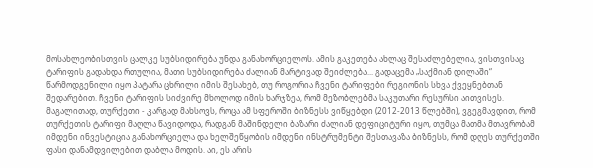მოსახლეობისთვის ცალკე სუბსიდირება უნდა განახორციელოს. ამის გაკეთება ახლაც შესაძლებელია, ვისთვისაც ტარიფის გადახდა რთულია, მათი სუბსიდირება ძალიან მარტივად შეიძლება... გადაცემა „საქმიან დილაში“ წარმოდგენილი იყო პატარა ცხრილი იმის შესახებ, თუ როგორია ჩვენი ტარიფები რეგიონის სხვა ქვეყნებთან შედარებით. ჩვენი ტარიფის სიძვირე მხოლოდ იმის ხარჯზეა, რომ მეზობლებმა საკუთარი რესურსი აითვისეს. მაგალითად, თურქეთი - კარგად მახსოვს, როცა ამ სფეროში ბიზნესს ვიწყებდი (2012-2013 წლებში), ვგეგმავდით, რომ თურქეთის ტარიფი მაღლა წავიდოდა, რადგან მაშინდელი ბაზარი ძალიან დეფიციტური იყო, თუმცა მათმა მთავრობამ იმდენი ინვესტიცია განახორციელა და ხელშეწყობის იმდენი ინსტრუმენტი შესთავაზა ბიზნესს, რომ დღეს თურქეთში ფასი დანამდვილებით დაბლა მოდის. აი, ეს არის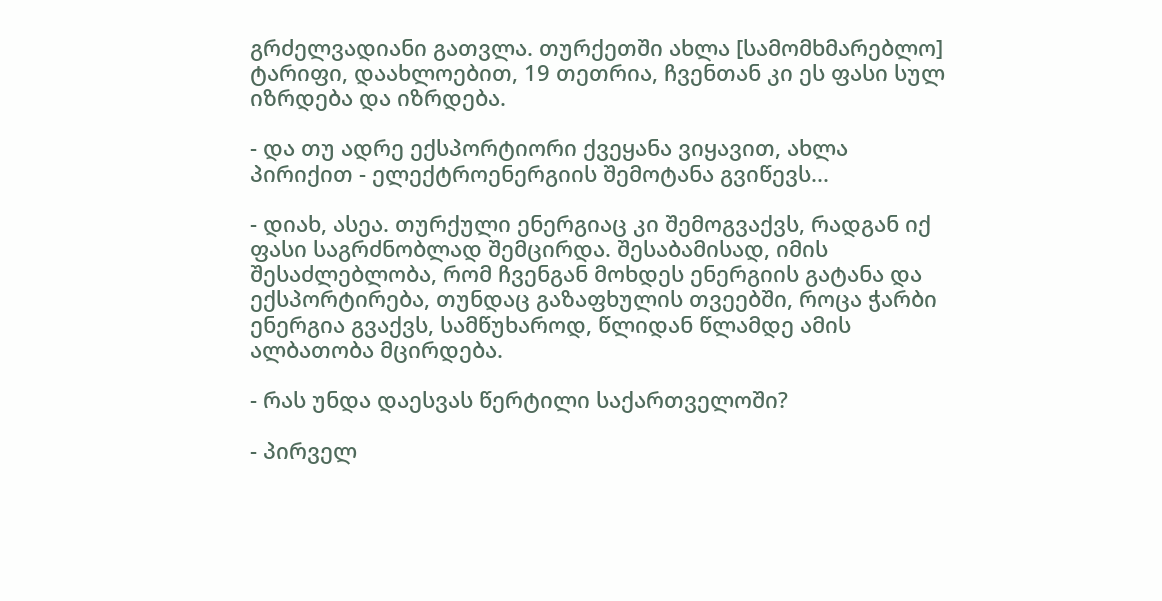გრძელვადიანი გათვლა. თურქეთში ახლა [სამომხმარებლო] ტარიფი, დაახლოებით, 19 თეთრია, ჩვენთან კი ეს ფასი სულ იზრდება და იზრდება.

- და თუ ადრე ექსპორტიორი ქვეყანა ვიყავით, ახლა პირიქით - ელექტროენერგიის შემოტანა გვიწევს...

- დიახ, ასეა. თურქული ენერგიაც კი შემოგვაქვს, რადგან იქ ფასი საგრძნობლად შემცირდა. შესაბამისად, იმის შესაძლებლობა, რომ ჩვენგან მოხდეს ენერგიის გატანა და ექსპორტირება, თუნდაც გაზაფხულის თვეებში, როცა ჭარბი ენერგია გვაქვს, სამწუხაროდ, წლიდან წლამდე ამის ალბათობა მცირდება.

- რას უნდა დაესვას წერტილი საქართველოში?

- პირველ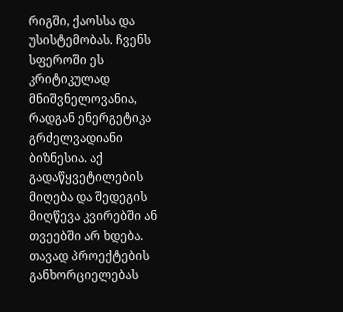რიგში, ქაოსსა და უსისტემობას. ჩვენს სფეროში ეს კრიტიკულად მნიშვნელოვანია, რადგან ენერგეტიკა გრძელვადიანი ბიზნესია. აქ გადაწყვეტილების მიღება და შედეგის მიღწევა კვირებში ან თვეებში არ ხდება. თავად პროექტების განხორციელებას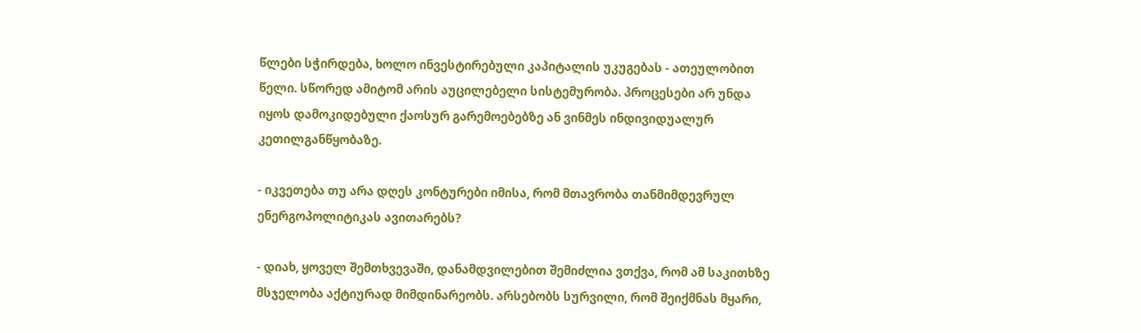წლები სჭირდება, ხოლო ინვესტირებული კაპიტალის უკუგებას - ათეულობით წელი. სწორედ ამიტომ არის აუცილებელი სისტემურობა. პროცესები არ უნდა იყოს დამოკიდებული ქაოსურ გარემოებებზე ან ვინმეს ინდივიდუალურ კეთილგანწყობაზე.

- იკვეთება თუ არა დღეს კონტურები იმისა, რომ მთავრობა თანმიმდევრულ ენერგოპოლიტიკას ავითარებს?

- დიახ, ყოველ შემთხვევაში, დანამდვილებით შემიძლია ვთქვა, რომ ამ საკითხზე მსჯელობა აქტიურად მიმდინარეობს. არსებობს სურვილი, რომ შეიქმნას მყარი,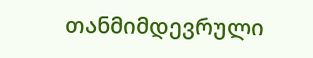თანმიმდევრული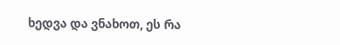ხედვა და ვნახოთ, ეს რა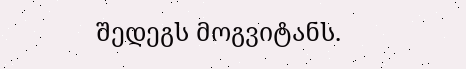შედეგს მოგვიტანს.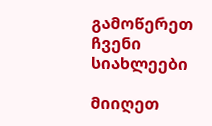გამოწერეთ ჩვენი სიახლეები

მიიღეთ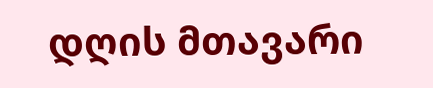დღის მთავარი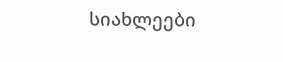სიახლეები